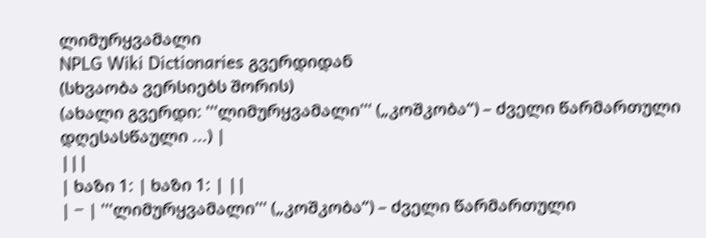ლიმურყვამალი
NPLG Wiki Dictionaries გვერდიდან
(სხვაობა ვერსიებს შორის)
(ახალი გვერდი: '''ლიმურყვამალი''' („კოშკობა“) – ძველი წარმართული დღესასწაული ...) |
|||
| ხაზი 1: | ხაზი 1: | ||
| − | '''ლიმურყვამალი''' („კოშკობა“) – ძველი წარმართული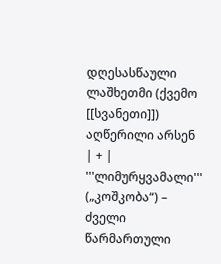დღესასწაული ლაშხეთმი (ქვემო [[სვანეთი]]) აღწერილი არსენ | + | '''ლიმურყვამალი''' („კოშკობა“) – ძველი წარმართული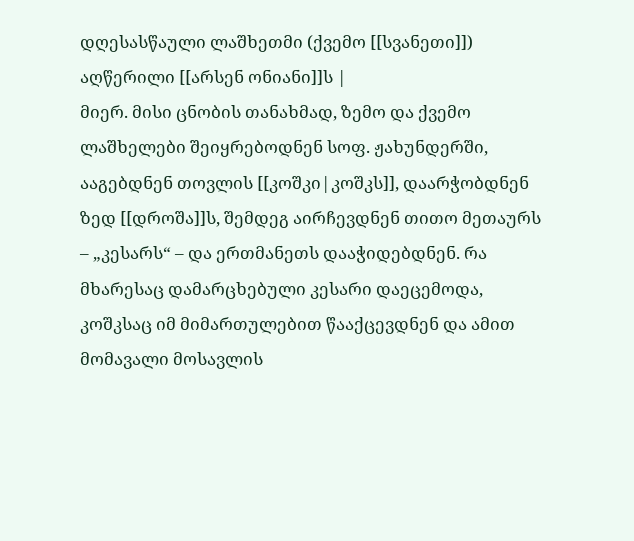დღესასწაული ლაშხეთმი (ქვემო [[სვანეთი]]) აღწერილი [[არსენ ონიანი]]ს |
მიერ. მისი ცნობის თანახმად, ზემო და ქვემო ლაშხელები შეიყრებოდნენ სოფ. ჟახუნდერში, ააგებდნენ თოვლის [[კოშკი|კოშკს]], დაარჭობდნენ ზედ [[დროშა]]ს, შემდეგ აირჩევდნენ თითო მეთაურს – „კესარს“ – და ერთმანეთს დააჭიდებდნენ. რა მხარესაც დამარცხებული კესარი დაეცემოდა, კოშკსაც იმ მიმართულებით წააქცევდნენ და ამით მომავალი მოსავლის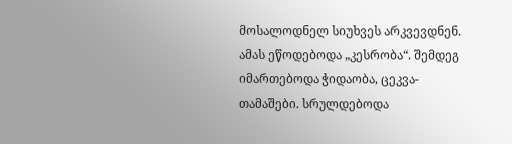მოსალოდნელ სიუხვეს არკვევდნენ. ამას ეწოდებოდა „კესრობა“. შემდეგ იმართებოდა ჭიდაობა, ცეკვა-თამაშები. სრულდებოდა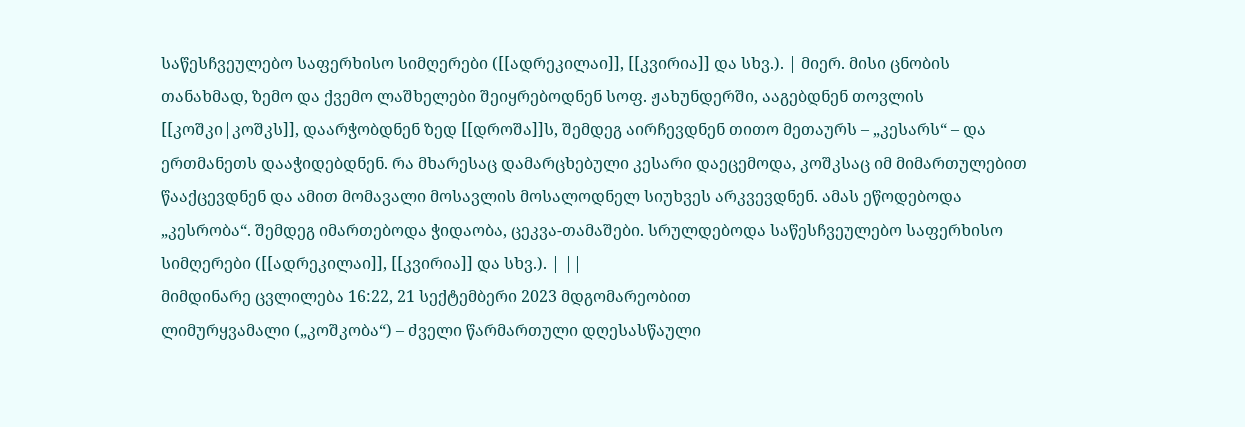საწესჩვეულებო საფერხისო სიმღერები ([[ადრეკილაი]], [[კვირია]] და სხვ.). | მიერ. მისი ცნობის თანახმად, ზემო და ქვემო ლაშხელები შეიყრებოდნენ სოფ. ჟახუნდერში, ააგებდნენ თოვლის [[კოშკი|კოშკს]], დაარჭობდნენ ზედ [[დროშა]]ს, შემდეგ აირჩევდნენ თითო მეთაურს – „კესარს“ – და ერთმანეთს დააჭიდებდნენ. რა მხარესაც დამარცხებული კესარი დაეცემოდა, კოშკსაც იმ მიმართულებით წააქცევდნენ და ამით მომავალი მოსავლის მოსალოდნელ სიუხვეს არკვევდნენ. ამას ეწოდებოდა „კესრობა“. შემდეგ იმართებოდა ჭიდაობა, ცეკვა-თამაშები. სრულდებოდა საწესჩვეულებო საფერხისო სიმღერები ([[ადრეკილაი]], [[კვირია]] და სხვ.). | ||
მიმდინარე ცვლილება 16:22, 21 სექტემბერი 2023 მდგომარეობით
ლიმურყვამალი („კოშკობა“) – ძველი წარმართული დღესასწაული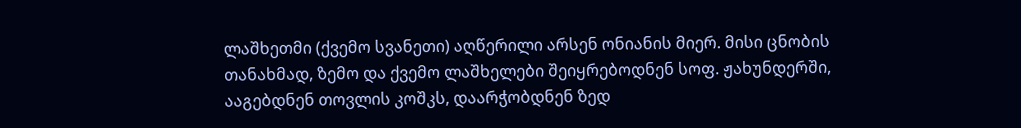ლაშხეთმი (ქვემო სვანეთი) აღწერილი არსენ ონიანის მიერ. მისი ცნობის თანახმად, ზემო და ქვემო ლაშხელები შეიყრებოდნენ სოფ. ჟახუნდერში, ააგებდნენ თოვლის კოშკს, დაარჭობდნენ ზედ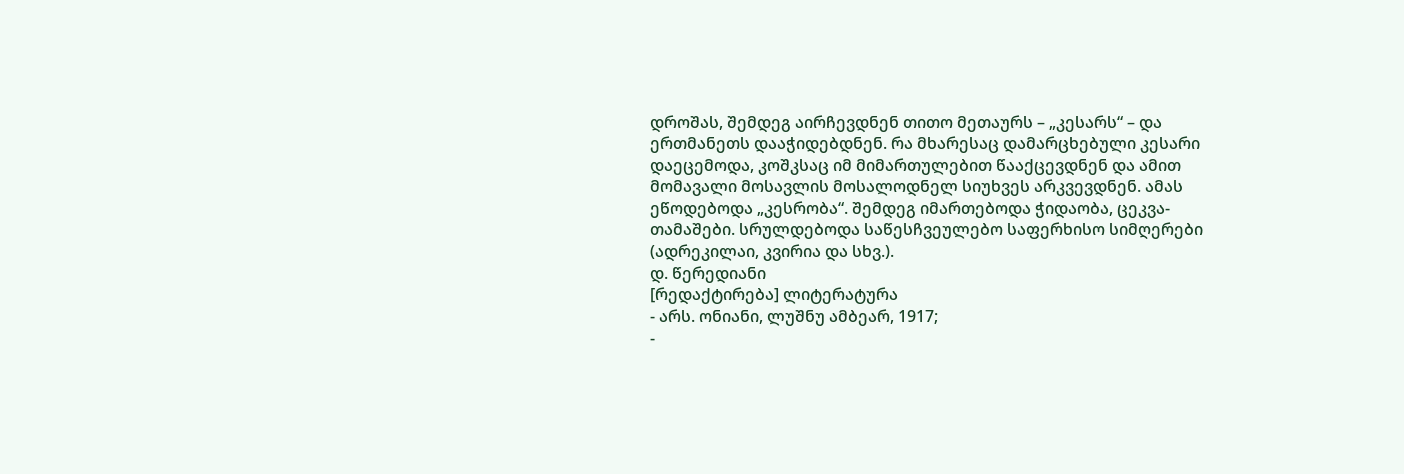დროშას, შემდეგ აირჩევდნენ თითო მეთაურს – „კესარს“ – და ერთმანეთს დააჭიდებდნენ. რა მხარესაც დამარცხებული კესარი დაეცემოდა, კოშკსაც იმ მიმართულებით წააქცევდნენ და ამით მომავალი მოსავლის მოსალოდნელ სიუხვეს არკვევდნენ. ამას ეწოდებოდა „კესრობა“. შემდეგ იმართებოდა ჭიდაობა, ცეკვა-თამაშები. სრულდებოდა საწესჩვეულებო საფერხისო სიმღერები (ადრეკილაი, კვირია და სხვ.).
დ. წერედიანი
[რედაქტირება] ლიტერატურა
- არს. ონიანი, ლუშნუ ამბეარ, 1917;
-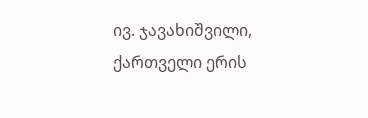ივ. ჯავახიშვილი, ქართველი ერის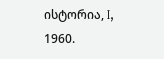ისტორია, I, 1960.